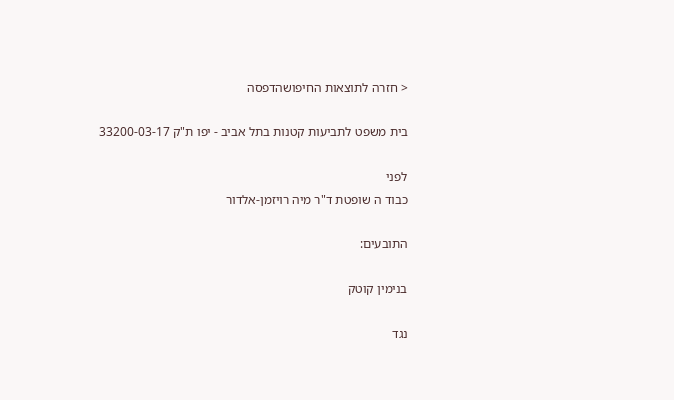< חזרה לתוצאות החיפושהדפסה

בית משפט לתביעות קטנות בתל אביב - יפו ת"ק 33200-03-17

לפני
כבוד ה שופטת ד"ר מיה רויזמן-אלדור

התובעים:

בנימין קוטק

נגד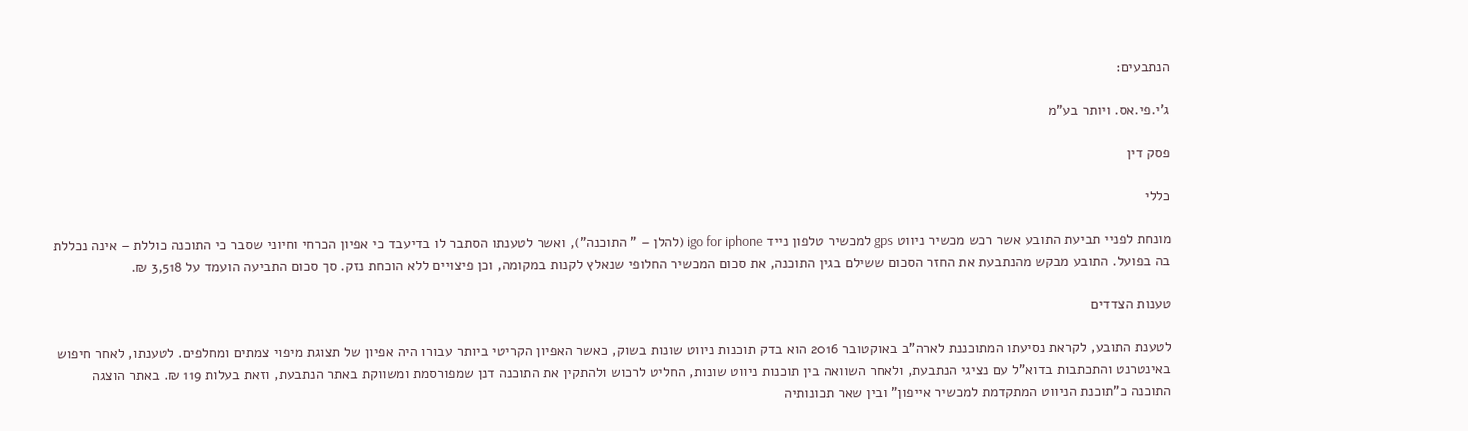הנתבעים:

ג'י.פי.אס. ויותר בע"מ

פסק דין

כללי

מונחת לפניי תביעת התובע אשר רכש מכשיר ניווט gps למכשיר טלפון נייד igo for iphone (להלן – " התוכנה"), ואשר לטענתו הסתבר לו בדיעבד כי אפיון הכרחי וחיוני שסבר כי התוכנה כוללת – אינה נכללת בה בפועל. התובע מבקש מהנתבעת את החזר הסכום ששילם בגין התוכנה, את סכום המכשיר החלופי שנאלץ לקנות במקומה, וכן פיצויים ללא הוכחת נזק. סך סכום התביעה הועמד על 3,518 ₪.

טענות הצדדים

לטענת התובע, לקראת נסיעתו המתוכננת לארה"ב באוקטובר 2016 הוא בדק תוכנות ניווט שונות בשוק, כאשר האפיון הקריטי ביותר עבורו היה אפיון של תצוגת מיפוי צמתים ומחלפים. לטענתו, לאחר חיפוש באינטרנט והתכתבות בדוא"ל עם נציגי הנתבעת, ולאחר השוואה בין תוכנות ניווט שונות, החליט לרכוש ולהתקין את התוכנה דנן שמפורסמת ומשווקת באתר הנתבעת, וזאת בעלות 119 ₪. באתר הוצגה התוכנה כ"תוכנת הניווט המתקדמת למכשיר אייפון" ובין שאר תכונותיה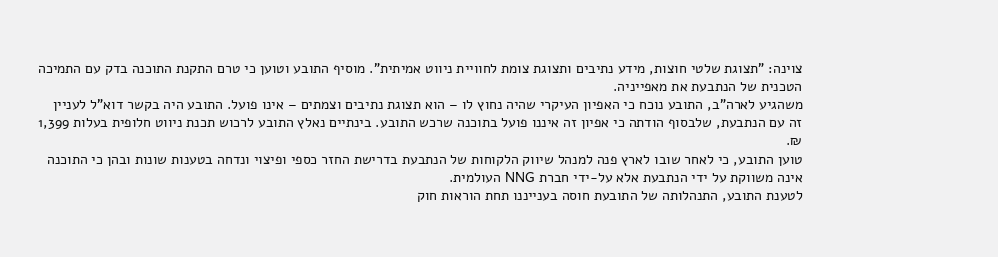צוינה: "תצוגת שלטי חוצות, מידע נתיבים ותצוגת צומת לחוויית ניווט אמיתית". מוסיף התובע וטוען כי טרם התקנת התוכנה בדק עם התמיכה הטכנית של הנתבעת את מאפייניה.
משהגיע לארה"ב, התובע נוכח כי האפיון העיקרי שהיה נחוץ לו – הוא תצוגת נתיבים וצמתים – אינו פועל. התובע היה בקשר דוא"ל לעניין זה עם הנתבעת, שלבסוף הודתה כי אפיון זה איננו פועל בתוכנה שרכש התובע. בינתיים נאלץ התובע לרכוש תכנת ניווט חלופית בעלות 1,399 ₪.
טוען התובע, כי לאחר שובו לארץ פנה למנהל שיווק הלקוחות של הנתבעת בדרישת החזר כספי ופיצוי ונדחה בטענות שונות ובהן כי התוכנה אינה משווקת על ידי הנתבעת אלא על-ידי חברת NNG העולמית.
לטענת התובע, התנהלותה של התובעת חוסה בענייננו תחת הוראות חוק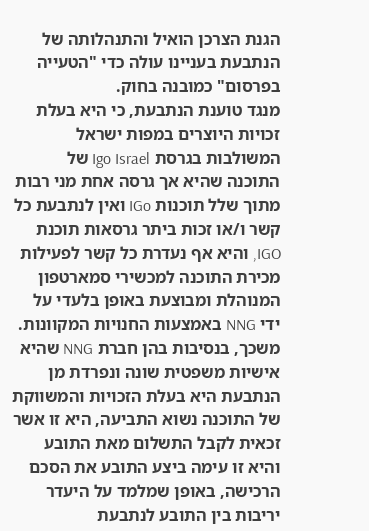הגנת הצרכן הואיל והתנהלותה של הנתבעת בעניינו עולה כדי "הטעייה בפרסום" כמובנה בחוק.
מנגד טוענת הנתבעת, כי היא בעלת זכויות היוצרים במפות ישראל המשולבות בגרסת Igo Israel של התוכנה שהיא אך גרסה אחת מני רבות מתוך שלל תוכנות IGo ואין לנתבעת כל קשר ו/או זכות ביתר גרסאות תוכנת IGO, והיא אף נעדרת כל קשר לפעילות מכירת התוכנה למכשירי סמארטפון המנוהלת ומבוצעת באופן בלעדי על ידי NNG באמצעות החנויות המקוונות. משכך, בנסיבות בהן חברת NNG שהיא אישיות משפטית שונה ונפרדת מן הנתבעת היא בעלת הזכויות והמשווקת של התוכנה נשוא התביעה, היא זו אשר זכאית לקבל התשלום מאת התובע והיא זו עימה ביצע התובע את הסכם הרכישה, באופן שמלמד על היעדר יריבות בין התובע לנתבעת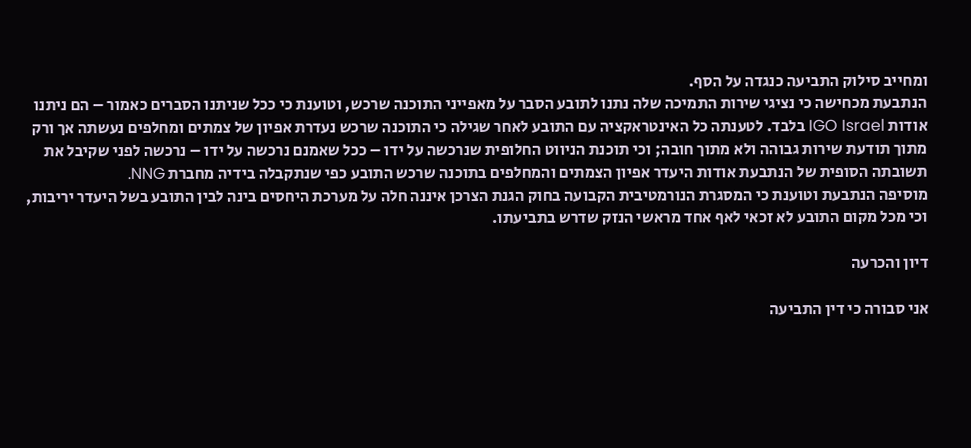ומחייב סילוק התביעה כנגדה על הסף.
הנתבעת מכחישה כי נציגי שירות התמיכה שלה נתנו לתובע הסבר על מאפייני התוכנה שרכש, וטוענת כי ככל שניתנו הסברים כאמור – הם ניתנו אודות IGO Israel בלבד. לטענתה כל האינטראקציה עם התובע לאחר שגילה כי התוכנה שרכש נעדרת אפיון של צמתים ומחלפים נעשתה אך ורק מתוך תודעת שירות גבוהה ולא מתוך חובה; וכי תוכנת הניווט החלופית שנרכשה על ידו – ככל שאמנם נרכשה על ידו – נרכשה לפני שקיבל את תשובתה הסופית של הנתבעת אודות היעדר אפיון הצמתים והמחלפים בתוכנה שרכש התובע כפי שנתקבלה בידיה מחברת NNG.
מוסיפה הנתבעת וטוענת כי המסגרת הנורמטיבית הקבועה בחוק הגנת הצרכן איננה חלה על מערכת היחסים בינה לבין התובע בשל היעדר יריבות, וכי מכל מקום התובע לא זכאי לאף אחד מראשי הנזק שדרש בתביעתו.

דיון והכרעה

אני סבורה כי דין התביעה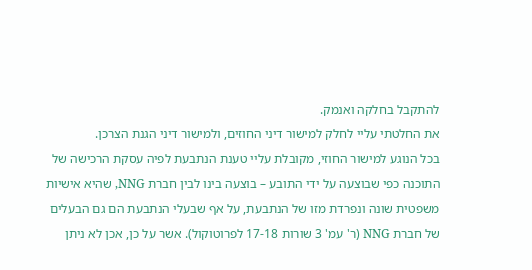להתקבל בחלקה ואנמק.
את החלטתי עליי לחלק למישור דיני החוזים, ולמישור דיני הגנת הצרכן.
בכל הנוגע למישור החוזי, מקובלת עליי טענת הנתבעת לפיה עסקת הרכישה של התוכנה כפי שבוצעה על ידי התובע – בוצעה בינו לבין חברת NNG, שהיא אישיות משפטית שונה ונפרדת מזו של הנתבעת, על אף שבעלי הנתבעת הם גם הבעלים של חברת NNG (ר' עמ' 3 שורות 17-18 לפרוטוקול). אשר על כן, אכן לא ניתן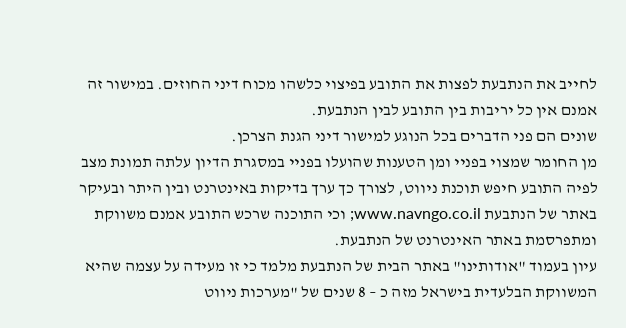לחייב את הנתבעת לפצות את התובע בפיצוי כלשהו מכוח דיני החוזים. במישור זה אמנם אין כל יריבות בין התובע לבין הנתבעת.
שונים הם פני הדברים בכל הנוגע למישור דיני הגנת הצרכן.
מן החומר שמצוי בפניי ומן הטענות שהועלו בפניי במסגרת הדיון עלתה תמונת מצב לפיה התובע חיפש תוכנת ניווט, לצורך כך ערך בדיקות באינטרנט ובין היתר ובעיקר באתר של הנתבעת www.navngo.co.il; וכי התוכנה שרכש התובע אמנם משווקת ומתפרסמת באתר האינטרנט של הנתבעת.
עיון בעמוד "אודותינו" באתר הבית של הנתבעת מלמד כי זו מעידה על עצמה שהיא המשווקת הבלעדית בישראל מזה כ – 8 שנים של "מערכות ניווט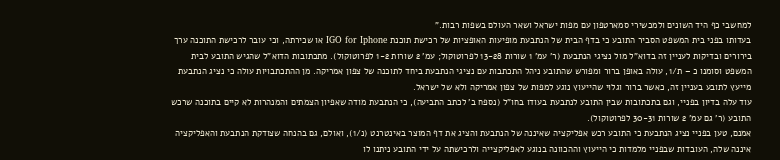למחשבי כף היד השונים ולמכשירי סמארטפון עם מפות ישראל ושאר העולם בשפות רבות."
בעדותו בפני בית המשפט הסביר התובע כי בדף הבית של הנתבעת מופיעות האופציות של רכישת תוכנת IGO for Iphone או שכירתה, וכי עובר לרכישת התוכנה ערך בירורים ובדיקות לעניין זה בדוא"ל מול נציגי הנתבעת (ר' עמ' 1 שורות 13-28 לפרוטוקול; עמ' 2 שורות 1-2 לפרוטוקול). מתכתובות הדוא"ל שהגיש התובע לבית המשפט וסומנו כ – ת/1, עולה באופן ברור ומפורש שהתובע ניהל התכתבות עם נציגי הנתבעת ביחד לתוכנה של צפון אמריקה. מן ההתכתבויות עולה כי נציג הנתבעת מייעץ לתובע בעניין זה, כאשר ברור וגלוי שהייעוץ נוגע למפות של צפון אמריקה ולא של ישראל.
עוד עלה בדיון בפניי, וגם בתכתובות שבין התובע לנתבעת בעודו בחו"ל (נספח ב' לכתב התביעה), כי הנתבעת מודה שאפיון הצמתים והמנהרות לא קיים בתוכנה שרכש התובע (ר' גם עמ' 2 שורות 30-31 לפרוטוקול).
אמנם, טען בפניי נציג הנתבעת כי התובע רכש אפליקציה שאיננה של הנתבעת והציג את דף המוצר באינטרנט (נ/1), ואולם, גם בהנחה שצודקת הנתבעת והאפליקציה איננה שלה, העובדות שבפניי מלמדות כי הייעוץ וההכוונה בנוגע לאפליקצייה ולרכישתה על ידי התובע ניתנו לו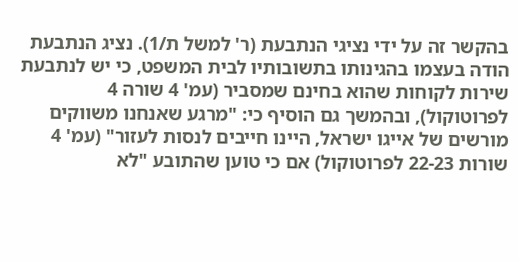בהקשר זה על ידי נציגי הנתבעת (ר' למשל ת/1). נציג הנתבעת הודה בעצמו בהגינותו בתשובותיו לבית המשפט, כי יש לנתבעת שירות לקוחות שהוא בחינם שמסביר (עמ' 4 שורה 4 לפרוטוקול), ובהמשך גם הוסיף כי: "מרגע שאנחנו משווקים מורשים של אייגו ישראל, היינו חייבים לנסות לעזור" (עמ' 4 שורות 22-23 לפרוטוקול) אם כי טוען שהתובע "לא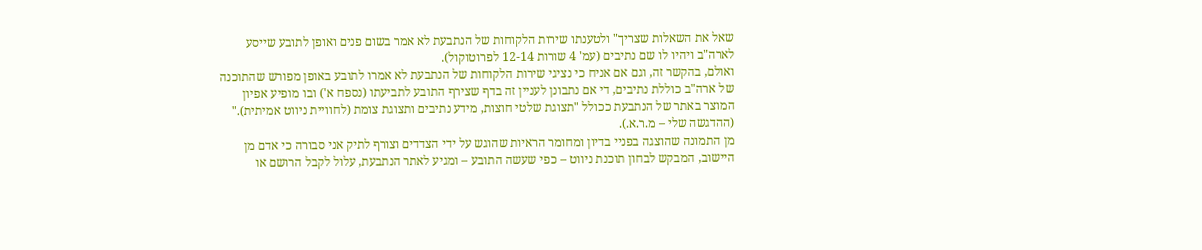שאל את השאלות שצריך" ולטענתו שירות הלקוחות של הנתבעת לא אמר בשום פנים ואופן לתובע שייסע לארה"ב ויהיו לו שם נתיבים (עמ' 4 שורות 12-14 לפרוטוקול).
ואולם, בהקשר זה, וגם אם אניח כי נציגי שירות הלקוחות של הנתבעת לא אמרו לתובע באופן מפורש שהתוכנה של ארה"ב כוללת נתיבים, די אם נתבונן לעניין זה בדף שצירף התובע לתביעתו (נספח א') ובו מופיע אפיון המוצר באתר של הנתבעת ככולל "תצוגת שלטי חוצות, מידע נתיבים ותצוגת צומת (לחוויית ניווט אמיתית)." (ההדגשה שלי – מ.ר.א.).
מן התמונה שהוצגה בפניי בדיון ומחומר הראיות שהוגש על ידי הצדדים וצורף לתיק אני סבורה כי אדם מן היישוב, המבקש לבחון תוכנת ניווט – כפי שעשה התובע – ומגיע לאתר הנתבעת, עלול לקבל הרושם או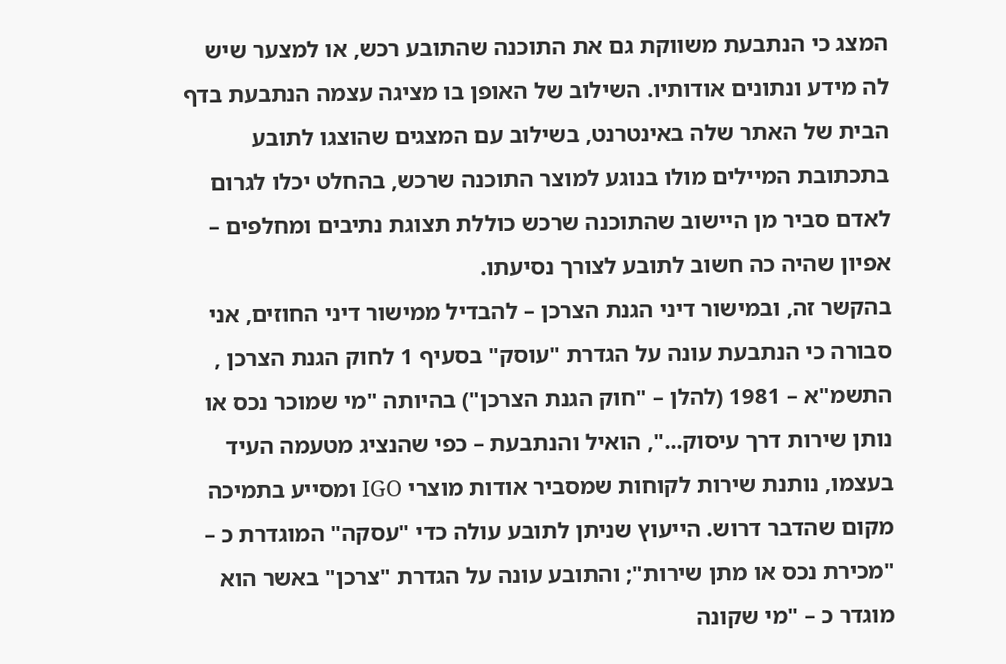המצג כי הנתבעת משווקת גם את התוכנה שהתובע רכש, או למצער שיש לה מידע ונתונים אודותיו. השילוב של האופן בו מציגה עצמה הנתבעת בדף הבית של האתר שלה באינטרנט, בשילוב עם המצגים שהוצגו לתובע בתכתובת המיילים מולו בנוגע למוצר התוכנה שרכש, בהחלט יכלו לגרום לאדם סביר מן היישוב שהתוכנה שרכש כוללת תצוגת נתיבים ומחלפים – אפיון שהיה כה חשוב לתובע לצורך נסיעתו.
בהקשר זה, ובמישור דיני הגנת הצרכן – להבדיל ממישור דיני החוזים, אני סבורה כי הנתבעת עונה על הגדרת "עוסק" בסעיף 1 לחוק הגנת הצרכן , התשמ"א – 1981 (להלן – "חוק הגנת הצרכן") בהיותה "מי שמוכר נכס או נותן שירות דרך עיסוק...", הואיל והנתבעת – כפי שהנציג מטעמה העיד בעצמו, נותנת שירות לקוחות שמסביר אודות מוצרי IGO ומסייע בתמיכה מקום שהדבר דרוש. הייעוץ שניתן לתובע עולה כדי "עסקה" המוגדרת כ – "מכירת נכס או מתן שירות"; והתובע עונה על הגדרת "צרכן" באשר הוא מוגדר כ – "מי שקונה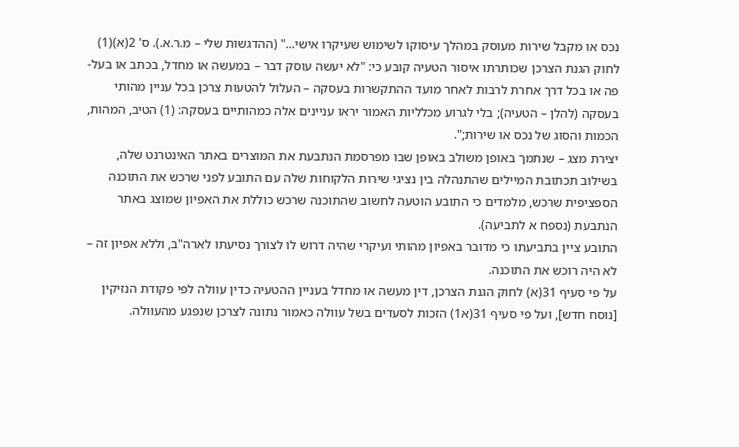נכס או מקבל שירות מעוסק במהלך עיסוקו לשימוש שעיקרו אישי..." (ההדגשות שלי – מ.ר.א.). ס' 2(א)(1) לחוק הגנת הצרכן שכותרתו איסור הטעיה קובע כי: "לא יעשה עוסק דבר – במעשה או מחדל, בכתב או בעל-פה או בכל דרך אחרת לרבות לאחר מועד ההתקשרות בעסקה – העלול להטעות צרכן בכל עניין מהותי בעסקה (להלן – הטעיה); בלי לגרוע מכלליות האמור יראו עניינים אלה כמהותיים בעסקה: (1) הטיב, המהות, הכמות והסוג של נכס או שירות;".
יצירת מצג – שנתמך באופן משולב באופן שבו מפרסמת הנתבעת את המוצרים באתר האינטרנט שלה, בשילוב תכתובת המיילים שהתנהלה בין נציגי שירות הלקוחות שלה עם התובע לפני שרכש את התוכנה הספציפית שרכש, מלמדים כי התובע הוטעה לחשוב שהתוכנה שרכש כוללת את האפיון שמוצג באתר הנתבעת (נספח א לתביעה).
התובע ציין בתביעתו כי מדובר באפיון מהותי ועיקרי שהיה דרוש לו לצורך נסיעתו לארה"ב, וללא אפיון זה – לא היה רוכש את התוכנה.
על פי סעיף 31(א) לחוק הגנת הצרכן, דין מעשה או מחדל בעניין ההטעיה כדין עוולה לפי פקודת הנזיקין [נוסח חדש], ועל פי סעיף 31(א1) הזכות לסעדים בשל עוולה כאמור נתונה לצרכן שנפגע מהעוולה.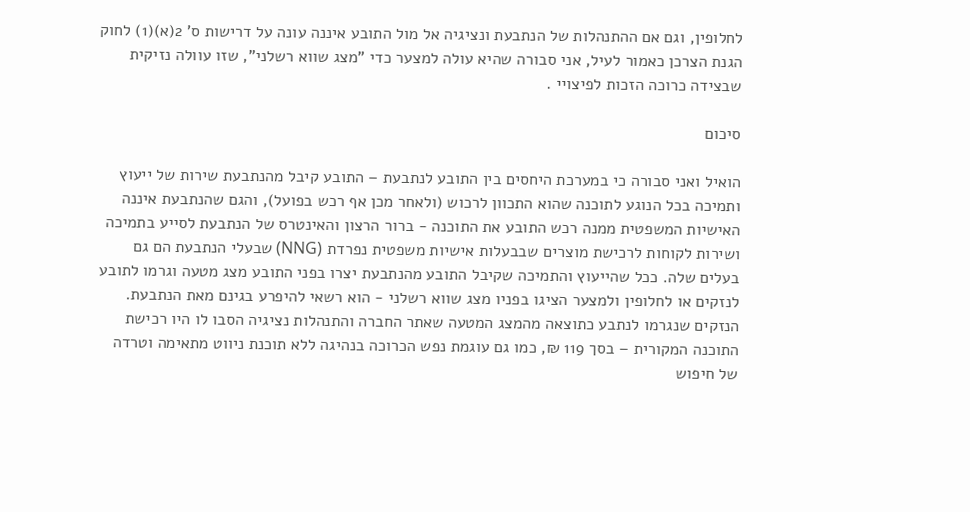לחלופין, וגם אם ההתנהלות של הנתבעת ונציגיה אל מול התובע איננה עונה על דרישות ס' 2(א)(1) לחוק הגנת הצרכן כאמור לעיל, אני סבורה שהיא עולה למצער כדי "מצג שווא רשלני", שזו עוולה נזיקית שבצידה כרוכה הזכות לפיצויי .

סיכום

הואיל ואני סבורה כי במערכת היחסים בין התובע לנתבעת – התובע קיבל מהנתבעת שירות של ייעוץ ותמיכה בכל הנוגע לתוכנה שהוא התכוון לרכוש (ולאחר מכן אף רכש בפועל), והגם שהנתבעת איננה האישיות המשפטית ממנה רכש התובע את התוכנה - ברור הרצון והאינטרס של הנתבעת לסייע בתמיכה ושירות לקוחות לרכישת מוצרים שבבעלות אישיות משפטית נפרדת (NNG) שבעלי הנתבעת הם גם בעלים שלה. ככל שהייעוץ והתמיכה שקיבל התובע מהנתבעת יצרו בפני התובע מצג מטעה וגרמו לתובע לנזקים או לחלופין ולמצער הציגו בפניו מצג שווא רשלני - הוא רשאי להיפרע בגינם מאת הנתבעת.
הנזקים שנגרמו לנתבע כתוצאה מהמצג המטעה שאתר החברה והתנהלות נציגיה הסבו לו היו רכישת התוכנה המקורית – בסך 119 ₪, כמו גם עוגמת נפש הכרוכה בנהיגה ללא תוכנת ניווט מתאימה וטרדה של חיפוש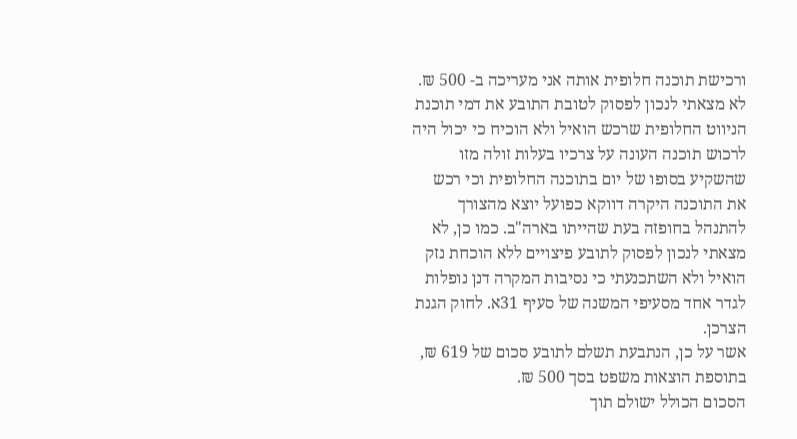ורכישת תוכנה חלופית אותה אני מעריכה ב- 500 ₪.
לא מצאתי לנכון לפסוק לטובת התובע את דמי תוכנת הניווט החלופית שרכש הואיל ולא הוכיח כי יכול היה לרכוש תוכנה העונה על צרכיו בעלות זולה מזו שהשקיע בסופו של יום בתוכנה החלופית וכי רכש את התוכנה היקרה דווקא כפועל יוצא מהצורך להתנהל בחופזה בעת שהייתו בארה"ב. כמו כן, לא מצאתי לנכון לפסוק לתובע פיצויים ללא הוכחת נזק הואיל ולא השתכנעתי כי נסיבות המקרה דנן נופלות לגדר אחד מסעיפי המשנה של סעיף 31א. לחוק הגנת הצרכן.
אשר על כן, הנתבעת תשלם לתובע סכום של 619 ₪, בתוספת הוצאות משפט בסך 500 ₪.
הסכום הכולל ישולם תוך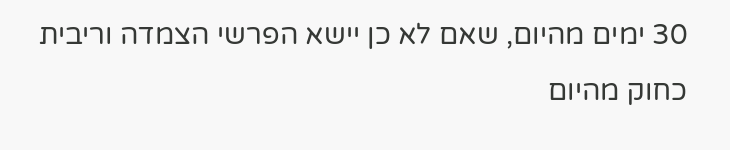30 ימים מהיום, שאם לא כן יישא הפרשי הצמדה וריבית כחוק מהיום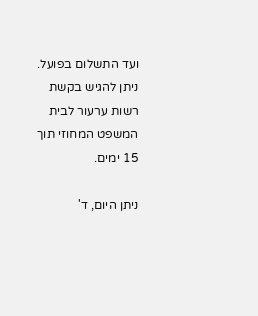ועד התשלום בפועל.
ניתן להגיש בקשת רשות ערעור לבית המשפט המחוזי תוך 15 ימים.

ניתן היום, ד'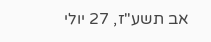אב תשע"ז, 27 יולי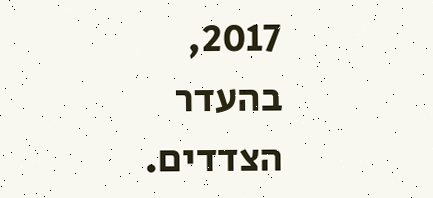2017, בהעדר הצדדים.